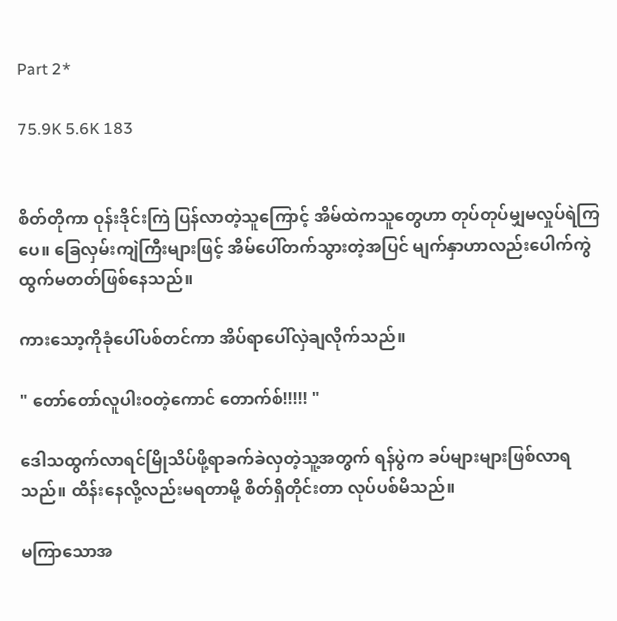Part 2*

75.9K 5.6K 183


စိတ်တိုကာ ဝုန်းဒိုင်းကြဲ ပြန်လာတဲ့သူကြောင့် အိမ်ထဲကသူတွေဟာ တုပ်တုပ်မျှမလှုပ်ရဲကြပေ။ ခြေလှမ်းကျဲကြီးများဖြင့် အိမ်ပေါ်တက်သွားတဲ့အပြင် မျက်နှာဟာလည်းပေါက်ကွဲထွက်မတတ်ဖြစ်နေသည်။

ကားသော့ကိုခုံပေါ်ပစ်တင်ကာ အိပ်ရာပေါ်လှဲချလိုက်သည်။

" တော်တော်လူပါးဝတဲ့ကောင် တောက်စ်!!!!! "

ဒေါသထွက်လာရင်မြိုသိပ်ဖို့ရာခက်ခဲလှတဲ့သူ့အတွက် ရန်ပွဲက ခပ်များများဖြစ်လာရသည်။ ထိန်းနေလို့လည်းမရတာမို့ စိတ်ရှိတိုင်းတာ လုပ်ပစ်မိသည်။

မကြာသောအ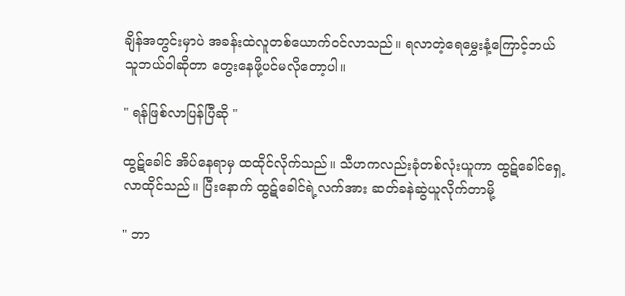ချိန်အတွင်းမှာပဲ အခန်းထဲလူတစ်ယောက်ဝင်လာသည်။ ရလာတဲ့ရေမွှေးနံ့ကြောင့်ဘယ်သူဘယ်ဝါဆိုတာ တွေးနေဖို့ပင်မလိုတော့ပါ။

" ရန်ဖြစ်လာပြန်ပြီဆို "

ထွဋ်ခေါင် အိပ်နေရာမှ ထထိုင်လိုက်သည်။ သီဟကလည်းခုံတစ်လုံးယူကာ ထွဋ်ခေါင်ရှေ့လာထိုင်သည်။ ပြီးနောက် ထွဋ်ခေါင်ရဲ့လက်အား ဆတ်ခနဲဆွဲယူလိုက်တာမို့

" ဘာ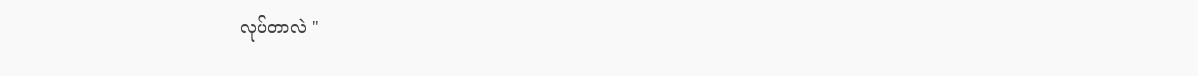လုပ်တာလဲ "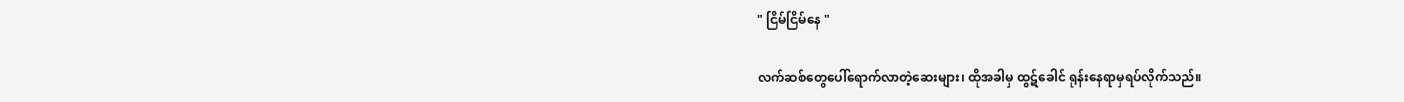" ငြိမ်ငြိမ်နေ "

လက်ဆစ်တွေပေါ်ရောက်လာတဲ့ဆေးများ၊ ထိုအခါမှ ထွဋ်ခေါင် ရုန်းနေရာမှရပ်လိုက်သည်။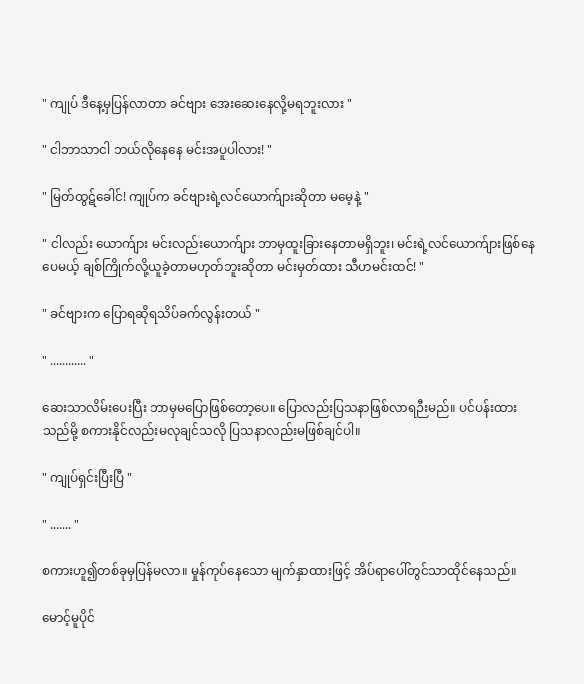" ကျုပ် ဒီနေ့မှပြန်လာတာ ခင်ဗျား အေးဆေးနေလို့မရဘူးလား "

" ငါဘာသာငါ ဘယ်လိုနေနေ မင်းအပူပါလား! "

" မြတ်ထွဋ်ခေါင်! ကျုပ်က ခင်ဗျားရဲ့လင်ယောက်ျားဆိုတာ မမေ့နဲ့ "

" ငါလည်း ယောက်ျား မင်းလည်းယောက်ျား ဘာမှထူးခြားနေတာမရှိဘူး၊ မင်းရဲ့လင်ယောက်ျားဖြစ်နေပေမယ့် ချစ်ကြိုက်လို့ယူခဲ့တာမဟုတ်ဘူးဆိုတာ မင်းမှတ်ထား သီဟမင်းထင်! "

" ခင်ဗျားက ပြောရဆိုရသိပ်ခက်လွန်းတယ် "

" ............ "

ဆေးသာလိမ်းပေးပြီး ဘာမှမပြောဖြစ်တော့ပေ။ ပြောလည်းပြသနာဖြစ်လာရဉီးမည်။ ပင်ပန်းထားသည်မို့ စကားနိုင်လည်းမလုချင်သလို ပြသနာလည်းမဖြစ်ချင်ပါ။

" ကျုပ်ရှင်းပြီးပြီ "

" ....... "

စကားဟူ၍တစ်ခုမှပြန်မလာ။ မှုန်ကုပ်နေသော မျက်နှာထားဖြင့် အိပ်ရာပေါ်တွင်သာထိုင်နေသည်။

မောင့်မူပိုင်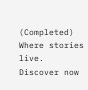(Completed) Where stories live. Discover now